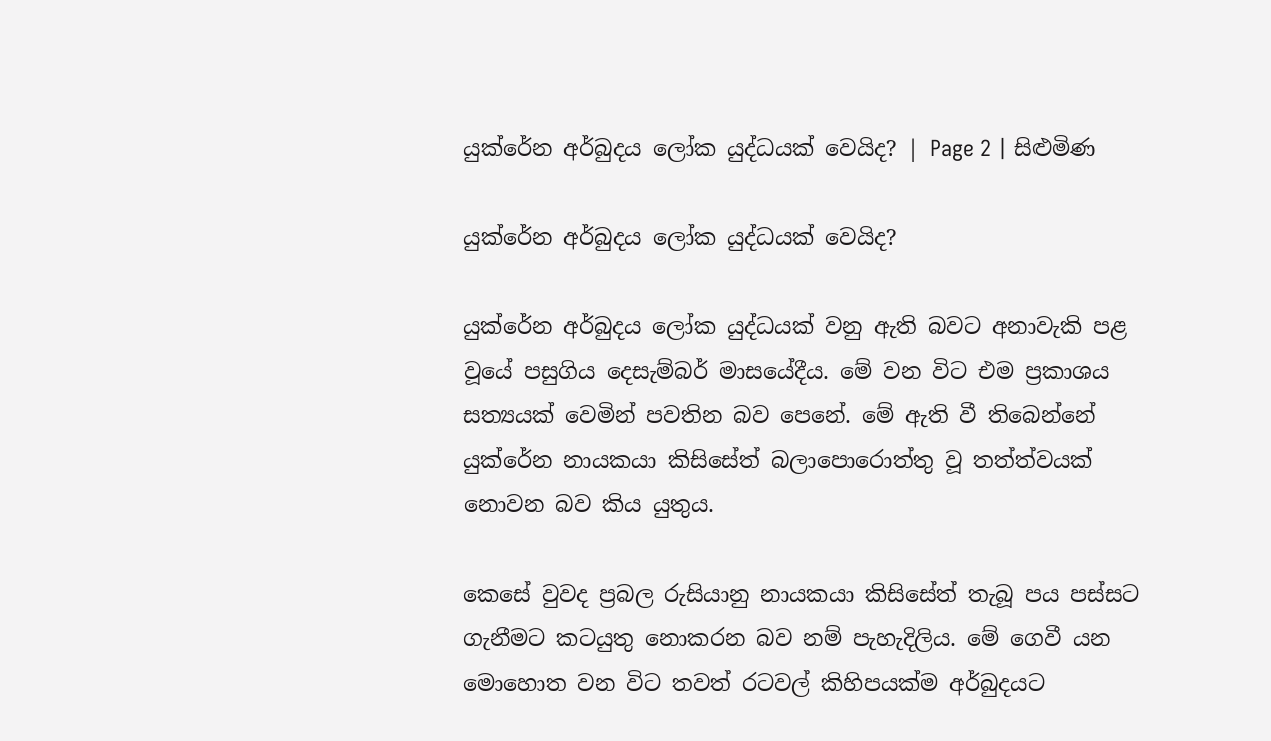යුක්රේන අර්බුදය ලෝක යුද්ධයක් වෙයිද? | Page 2 | සිළුමිණ

යුක්රේන අර්බුදය ලෝක යුද්ධයක් වෙයිද?

යුක්රේන අර්බුදය ලෝක යුද්ධයක් වනු ඇති බවට අනාවැකි පළ වූයේ පසුගිය දෙසැම්බර් මාසයේදීය. මේ වන විට එම ප්‍රකාශය සත්‍යයක් වෙමින් පවතින බව පෙනේ. මේ ඇති වී තිබෙන්නේ යුක්රේන නායකයා කිසිසේත් බලාපොරොත්තු වූ තත්ත්වයක් නොවන බව කිය යුතුය.

කෙසේ වුවද ප්‍රබල රුසියානු නායකයා කිසිසේත් තැබූ පය පස්සට ගැනීමට කටයුතු නොකරන බව නම් පැහැදිලිය. මේ ගෙවී යන මොහොත වන විට තවත් රටවල් කිහිපයක්ම අර්බුදයට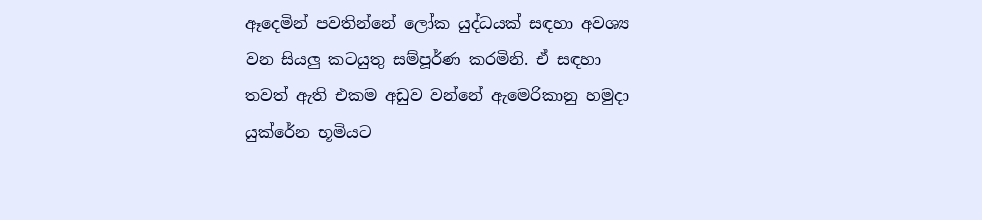ඈදෙමින් පවතින්නේ ලෝක යුද්ධයක් සඳහා අවශ්‍ය වන සියලු කටයුතු සම්පූර්ණ කරමිනි. ඒ සඳහා තවත් ඇති එකම අඩුව වන්නේ ඇමෙරිකානු හමුදා යුක්රේන භූමියට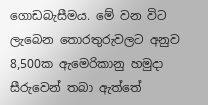ගොඩබැසීමය. මේ වන විට ලැබෙන තොරතුරුවලට අනුව 8,500ක ඇමෙරිකානු හමුදා සීරුවෙන් තබා ඇත්තේ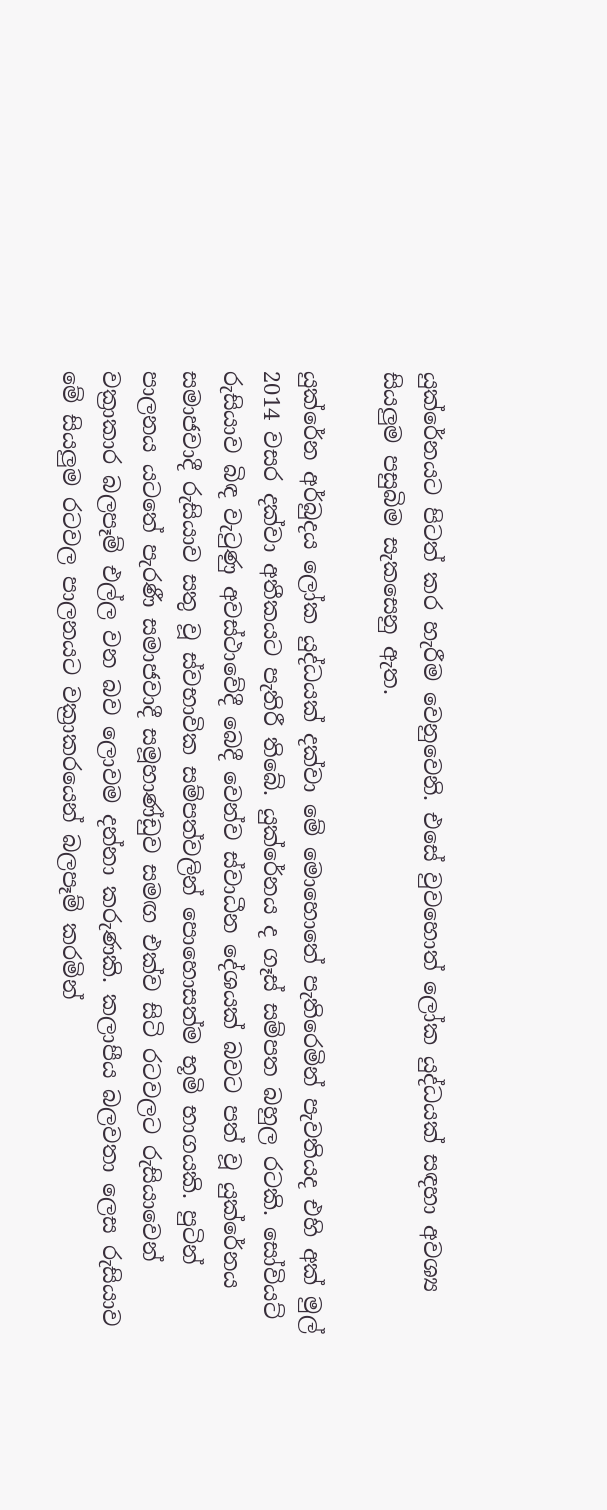යුක්රේනයට පිටත් කර හැරීම වෙනුවෙනි. එසේ වුවහොත් ලෝක යුද්ධයක් සඳහා අවශ්‍ය සියලුම පසුබිම සැකසෙනු ඇත.

යුක්රේන අර්බුදය ලෝක යුද්ධයක් දක්වා මේ මොහොතේ පැතිරෙමින් පැවතියද එහි අක් මුල් 2014 වසර දක්වා අතීකයට පැතිරී තිබේ. යුක්රේනය ද ගෑස් සම්පත බහුල රටකි. සෝවියට් රුසියාව බිඳ වැටුණු අවස්ථාවේදී බෙදී වෙන්ව ස්වාධීන දේශයක් බවට පත් වූ යුක්රේනය සමාජවාදී රුසියාව සතු වූ ස්වභාවික සම්පත්වලින් පොහොසත්ම භූමි භාගයකි. පුටින් පාලනය යටතේ පැරණී සමාජවාදී සමූහාණ්ඩුව සමඟ එක්ව සිටි රටවලට රුසියාවෙන් වක්‍රාකාර බලපෑම් එල්ල වන බව ලොවම දන්නා කරුණකි. කලාපීය බලවතා ලෙස රුසියාව මේ සියලුම රටවල පාලනයට වක්‍රාකරයෙන් බලපෑම් කරමින්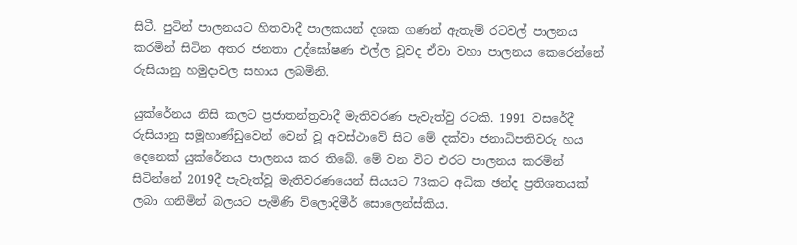සිටී. පුටින් පාලනයට හිතවාදී පාලකයන් දශක ගණන් ඇතැම් රටවල් පාලනය කරමින් සිටින අතර ජනතා උද්ඝෝෂණ එල්ල වූවද ඒවා වහා පාලනය කෙරෙන්නේ රුසියානු හමුදාවල සහාය ලබමිනි.

යුක්රේනය නිසි කලට ප්‍රජාතන්ත්‍රවාදී මැතිවරණ පැවැත්වු රටකි. 1991 වසරේදී රුසියානු සමූහාණ්ඩුවෙන් වෙන් වූ අවස්ථාවේ සිට මේ දක්වා ජනාධිපතිවරු හය දෙනෙක් යුක්රේනය පාලනය කර තිබේ. මේ වන විට එරට පාලනය කරමින් සිටින්නේ 2019දී පැවැත්වූ මැතිවරණයෙන් සියයට 73කට අධික ඡන්ද ප්‍රතිශතයක් ලබා ගනිමින් බලයට පැමිණි ව්ලොදිමීර් සොලෙන්ස්කිය.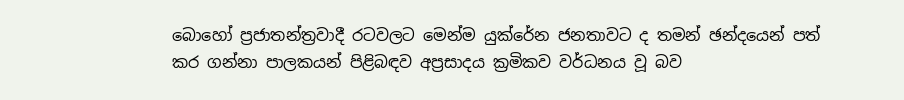බොහෝ ප්‍රජාතන්ත්‍රවාදී රටවලට මෙන්ම යුක්රේන ජනතාවට ද තමන් ඡන්දයෙන් පත් කර ගන්නා පාලකයන් පිළිබඳව අප්‍රසාදය ක්‍රමිකව වර්ධනය වූ බව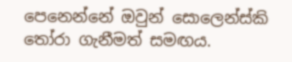පෙනෙන්නේ ඔවුන් සොලෙන්ස්කි තෝරා ගැනීමත් සමඟය.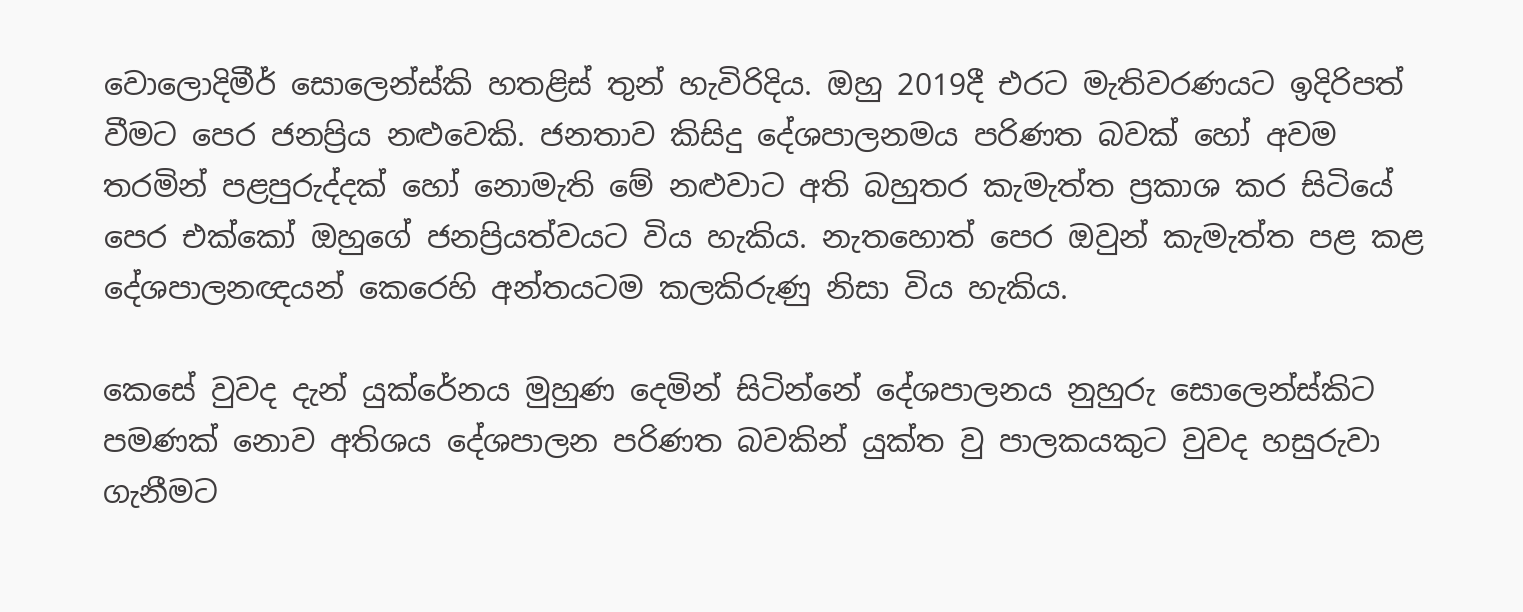වොලොදිමීර් සොලෙන්ස්කි හතළිස් තුන් හැවිරිදිය. ඔහු 2019දී එරට මැතිවරණයට ඉදිරිපත් වීමට පෙර ජනප්‍රිය නළුවෙකි. ජනතාව කිසිදු දේශපාලනමය පරිණත බවක් හෝ අවම තරමින් පළපුරුද්දක් හෝ නොමැති මේ නළුවාට අති බහුතර කැමැත්ත ප්‍රකාශ කර සිටියේ පෙර එක්කෝ ඔහුගේ ජනප්‍රියත්වයට විය හැකිය. නැතහොත් පෙර ඔවුන් කැමැත්ත පළ කළ දේශපාලනඥයන් කෙරෙහි අන්තයටම කලකිරුණු නිසා විය හැකිය.

කෙසේ වුවද දැන් යුක්රේනය මුහුණ දෙමින් සිටින්නේ දේශපාලනය නුහුරු සොලෙන්ස්කිට පමණක් නොව අතිශය දේශපාලන පරිණත බවකින් යුක්ත වු පාලකයකුට වුවද හසුරුවා ගැනීමට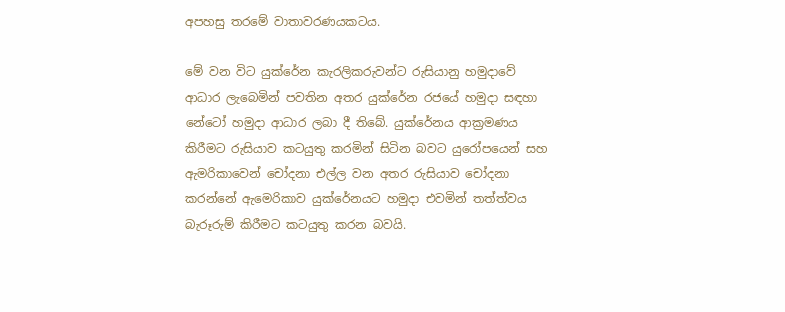අපහසු තරමේ වාතාවරණයකටය.

මේ වන විට යුක්රේන කැරලිකරුවන්ට රුසියානු හමුදාවේ ආධාර ලැබෙමින් පවතින අතර යුක්රේන රජයේ හමුදා සඳහා නේටෝ හමුදා ආධාර ලබා දී තිබේ. යුක්රේනය ආක්‍රමණය කිරීමට රුසියාව කටයුතු කරමින් සිටින බවට යුරෝපයෙන් සහ ඇමරිකාවෙන් චෝදනා එල්ල වන අතර රුසියාව චෝදනා කරන්නේ ඇමෙරිකාව යුක්රේනයට හමුදා එවමින් තත්ත්වය බැරූරුම් කිරීමට කටයුතු කරන බවයි.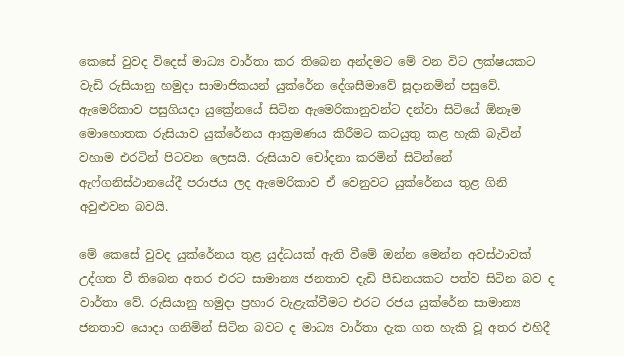කෙසේ වුවද විදෙස් මාධ්‍ය වාර්තා කර තිබෙන අන්දමට මේ වන විට ලක්ෂයකට වැඩි රුසියානු හමුදා සාමාජිකයන් යුක්රේන දේශසීමාවේ සූදානමින් පසුවේ. ඇමෙරිකාව පසුගියදා යුක්‍රේනයේ සිටින ඇමෙරිකානුවන්ට දන්වා සිටියේ ඕනෑම මොහොතක රුසියාව යුක්රේනය ආක්‍රමණය කිරීමට කටයුතු කළ හැකි බැවින් වහාම එරටින් පිටවන ලෙසයි. රුසියාව චෝදනා කරමින් සිටින්නේ ඇෆ්ගනිස්ථානයේදී පරාජය ලද ඇමෙරිකාව ඒ වෙනුවට යුක්රේනය තුළ ගිනි අවුළුවන බවයි.

මේ කෙසේ වුවද යුක්රේනය තුළ යුද්ධයක් ඇති වීමේ ඔන්න මෙන්න අවස්ථාවක් උද්ගත වී තිබෙන අතර එරට සාමාන්‍ය ජනතාව දැඩි පීඩනයකට පත්ව සිටින බව ද වාර්තා වේ. රුසියානු හමුදා ප්‍රහාර වැළැක්වීමට එරට රජය යුක්රේන සාමාන්‍ය ජනතාව යොදා ගනිමින් සිටින බවට ද මාධ්‍ය වාර්තා දැක ගත හැකි වූ අතර එහිදී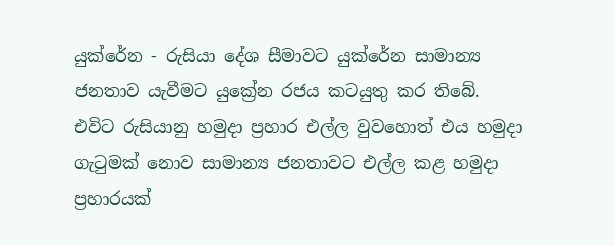යුක්රේන - රුසියා දේශ සීමාවට යුක්රේන සාමාන්‍ය ජනතාව යැවීමට යුක්‍රේන රජය කටයුතු කර තිබේ. එවිට රුසියානු හමුදා ප්‍රහාර එල්ල වුවහොත් එය හමුදා ගැටුමක් නොව සාමාන්‍ය ජනතාවට එල්ල කළ හමුදා ප්‍රහාරයක්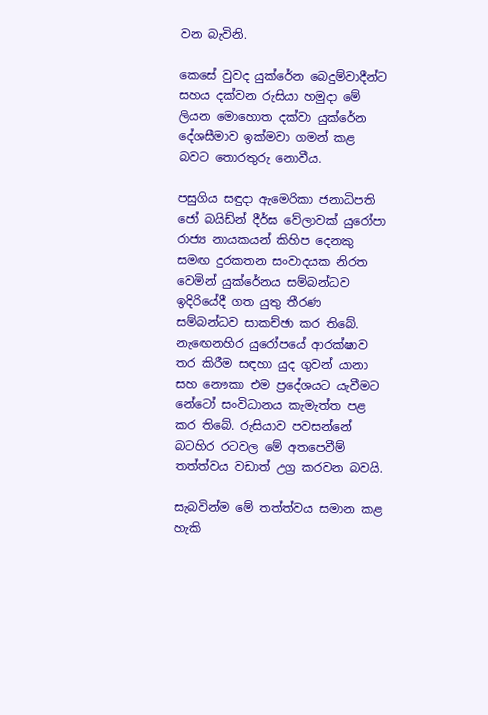වන බැවිනි.

කෙසේ වුවද යුක්රේන බෙදුම්වාදීන්ට සහය දක්වන රුසියා හමුදා මේ ලියන මොහොත දක්වා යුක්රේන දේශසීමාව ඉක්මවා ගමන් කළ බවට තොරතුරු නොවීය.

පසුගිය සඳුදා ඇමෙරිකා ජනාධිපති ජෝ බයිඩ්න් දීර්ඝ වේලාවක් යුරෝපා රාජ්‍ය නායකයන් කිහිප දෙනකු සමඟ දුරකතන සංවාදයක නිරත වෙමින් යුක්රේනය සම්බන්ධව ඉදිරියේදී ගත යුතු තීරණ සම්බන්ධව සාකච්ඡා කර තිබේ. නැඟෙනහිර යුරෝපයේ ආරක්ෂාව තර කිරීම සඳහා යුද ගුවන් යානා සහ නෞකා එම ප්‍රදේශයට යැවීමට නේටෝ සංවිධානය කැමැත්ත පළ කර තිබේ. රුසියාව පවසන්නේ බටහිර රටවල මේ අතපෙවීම් තත්ත්වය වඩාත් උග්‍ර කරවන බවයි.

සැබවින්ම මේ තත්ත්වය සමාන කළ හැකි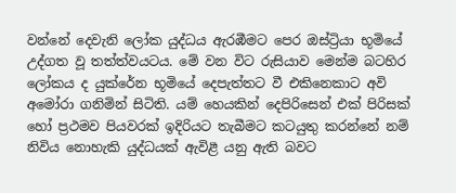වන්නේ දෙවැනි ලෝක යුද්ධය ඇරඹීමට පෙර ඔස්ට්‍රියා භූමියේ උද්ගත වූ තත්ත්වයටය. මේ වන විට රුසියාව මෙන්ම බටහිර ලෝකය ද යුක්රේන භූමියේ දෙපැත්තට වී එකිනෙකාට අවි අමෝරා ගනිමින් සිටිති. යම් හෙයකින් දෙපිරිසෙන් එක් පිරිසක් හෝ ප්‍රථමව පියවරක් ඉදිරියට තැබීමට කටයුතු කරන්නේ නම් නිවිය නොහැකි යුද්ධයක් ඇවිළී යනු ඇති බවට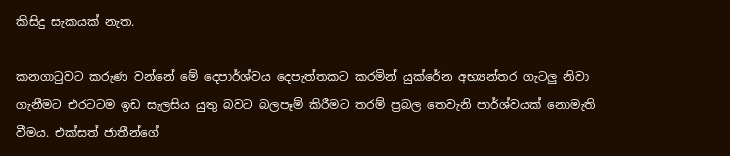කිසිදු සැකයක් නැත.

කනගාටුවට කරුණ වන්නේ මේ දෙපාර්ශ්වය දෙපැත්තකට කරමින් යුක්රේන අභ්‍යන්තර ගැටලු නිවා ගැනීමට එරටටම ඉඩ සැලසිය යුතු බවට බලපෑම් කිරීමට තරම් ප්‍රබල තෙවැනි පාර්ශ්වයක් නොමැති වීමය. එක්සත් ජාතීන්ගේ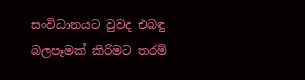සංවිධානයට වුවද එබඳු බලපෑමක් කිරිමට තරම්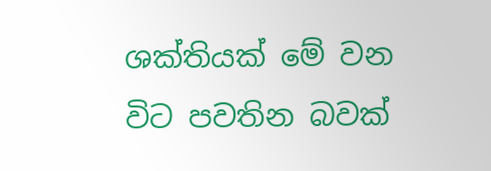ශක්තියක් මේ වන විට පවතින බවක්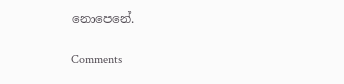නොපෙනේ.

Comments